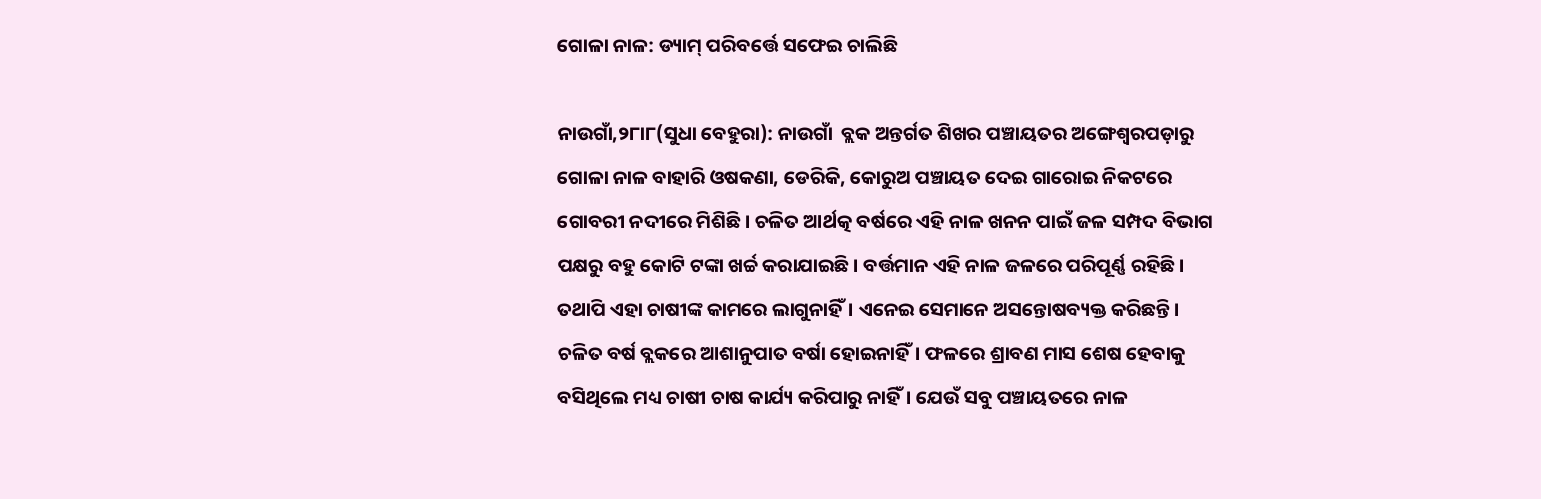ଗୋଳା ନାଳ: ଡ୍ୟାମ୍‌ ପରିବର୍ତ୍ତେ ସଫେଇ ଚାଲିଛି

ନାଉଗାଁ,୨୮ା୮(ସୁଧା ବେହୁରା): ନାଉଗାଁ  ବ୍ଲକ ଅନ୍ତର୍ଗତ ଶିଖର ପଞ୍ଚାୟତର ଅଙ୍ଗେଶ୍ୱରପଡ଼ାରୁ ଗୋଳା ନାଳ ବାହାରି ଓଷକଣା, ଡେରିକି, କୋରୁଅ ପଞ୍ଚାୟତ ଦେଇ ଗାରୋଇ ନିକଟରେ ଗୋବରୀ ନଦୀରେ ମିଶିଛି। ଚଳିତ ଆର୍ଥତ୍କ ବର୍ଷରେ ଏହି ନାଳ ଖନନ ପାଇଁ ଜଳ ସମ୍ପଦ ବିଭାଗ ପକ୍ଷରୁ ବହୁ କୋଟି ଟଙ୍କା ଖର୍ଚ୍ଚ କରାଯାଇଛି। ବର୍ତ୍ତମାନ ଏହି ନାଳ ଜଳରେ ପରିପୂର୍ଣ୍ଣ ରହିଛି। ତଥାପି ଏହା ଚାଷୀଙ୍କ କାମରେ ଲାଗୁନାହିଁ। ଏନେଇ ସେମାନେ ଅସନ୍ତୋଷବ୍ୟକ୍ତ କରିଛନ୍ତି।
ଚଳିତ ବର୍ଷ ବ୍ଲକରେ ଆଶାନୁପାତ ବର୍ଷା ହୋଇନାହିଁ। ଫଳରେ ଶ୍ରାବଣ ମାସ ଶେଷ ହେବାକୁ ବସିଥିଲେ ମଧ୍ୟ ଚାଷୀ ଚାଷ କାର୍ଯ୍ୟ କରିପାରୁ ନାହିଁ। ଯେଉଁ ସବୁ ପଞ୍ଚାୟତରେ ନାଳ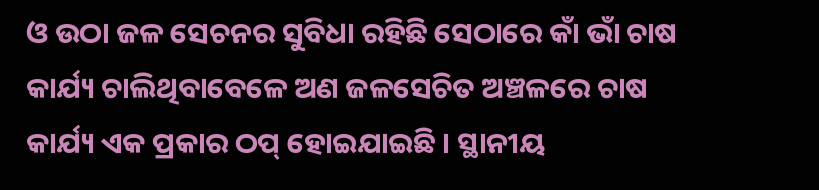ଓ ଉଠା ଜଳ ସେଚନର ସୁବିଧା ରହିଛି ସେଠାରେ କାଁ ଭାଁ ଚାଷ କାର୍ଯ୍ୟ ଚାଲିଥିବାବେଳେ ଅଣ ଜଳସେଚିତ ଅଞ୍ଚଳରେ ଚାଷ କାର୍ଯ୍ୟ ଏକ ପ୍ରକାର ଠପ୍‌ ହୋଇଯାଇଛି । ସ୍ଥାନୀୟ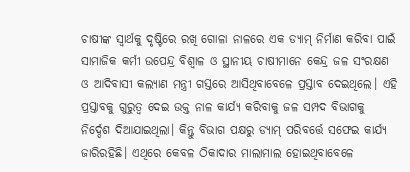ଚାଷୀଙ୍କ ସ୍ବାର୍ଥକୁ ଦୃଷ୍ଟିରେ ରଖି ଗୋଳା ନାଳରେ ଏକ ଡ୍ୟାମ୍‌ ନିର୍ମାଣ କରିବା ପାଇଁ ସାମାଜିକ କର୍ମୀ ଉପେନ୍ଦ୍ର ବିଶ୍ୱାଳ ଓ ସ୍ଥାନୀୟ ଚାଷୀମାନେ କେନ୍ଦ୍ର ଜଳ ସଂରକ୍ଷଣ ଓ ଆଦିବାସୀ କଲ୍ୟାଣ ମନ୍ତ୍ରୀ ଗସ୍ତରେ ଆସିଥିବାବେଳେ ପ୍ରସ୍ତାବ ଦେଇଥିଲେ। ଏହି ପ୍ରସ୍ତାବକୁ ଗୁରୁତ୍ୱ ଦେଇ ଉକ୍ତ ନାଳ କାର୍ଯ୍ୟ କରିବାକୁ ଜଳ ସମ୍ପଦ ବିଭାଗକୁ ନିର୍ଦ୍ଦେଶ ଦିଆଯାଇଥିଲା। କିନ୍ତୁ ବିଭାଗ ପକ୍ଷରୁ ଡ୍ୟାମ୍‌ ପରିବର୍ତ୍ତେ ସଫେଇ କାର୍ଯ୍ୟ ଜାରିରହିଛି। ଏଥିରେ କେବଳ ଠିକାଦାର ମାଲାମାଲ ହୋଇଥିବାବେଳେ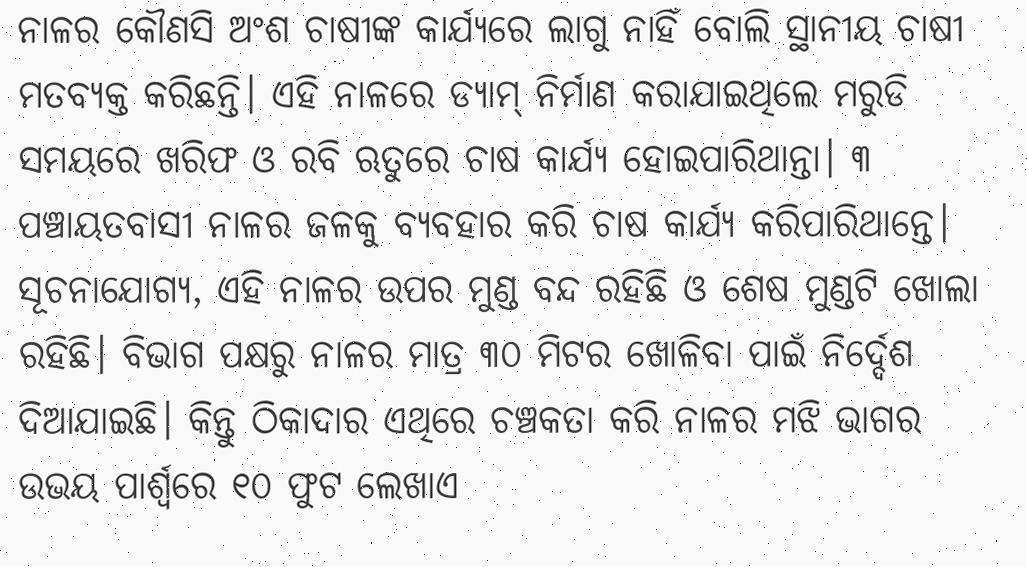ନାଳର କୌଣସି ଅଂଶ ଚାଷୀଙ୍କ କାର୍ଯ୍ୟରେ ଲାଗୁ ନାହିଁ ବୋଲି ସ୍ଥାନୀୟ ଚାଷୀ ମତବ୍ୟକ୍ତ କରିଛନ୍ତି। ଏହି ନାଳରେ ଡ୍ୟାମ୍‌ ନିର୍ମାଣ କରାଯାଇଥିଲେ ମରୁଡି ସମୟରେ ଖରିଫ ଓ ରବି ଋତୁରେ ଚାଷ କାର୍ଯ୍ୟ ହୋଇପାରିଥାନ୍ତା। ୩ ପଞ୍ଚାୟତବାସୀ ନାଳର ଜଳକୁ ବ୍ୟବହାର କରି ଚାଷ କାର୍ଯ୍ୟ କରିପାରିଥାନ୍ତେ।
ସୂଚନାଯୋଗ୍ୟ, ଏହି ନାଳର ଉପର ମୁଣ୍ଡ ବନ୍ଦ ରହିଛି ଓ ଶେଷ ମୁଣ୍ଡଟି ଖୋଲା ରହିଛି। ବିଭାଗ ପକ୍ଷରୁ ନାଳର ମାତ୍ର ୩୦ ମିଟର ଖୋଳିବା ପାଇଁ ନିର୍ଦ୍ଦେଶ ଦିଆଯାଇଛି। କିନ୍ତୁ ଠିକାଦାର ଏଥିରେ ଚଞ୍ଚକତା କରି ନାଳର ମଝି ଭାଗର ଉଭୟ ପାର୍ଶ୍ୱରେ ୧୦ ଫୁଟ ଲେଖାଏ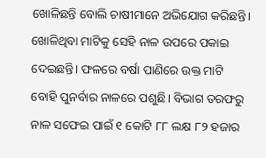ଖୋଳିଛନ୍ତି ବୋଲି ଚାଷୀମାନେ ଅଭିଯୋଗ କରିଛନ୍ତି। ଖୋଳିଥିବା ମାଟିକୁ ସେହି ନାଳ ଉପରେ ପକାଇ ଦେଇଛନ୍ତି। ଫଳରେ ବର୍ଷା ପାଣିରେ ଉକ୍ତ ମାଟି ବୋହି ପୁନର୍ବାର ନାଳରେ ପଶୁଛି। ବିଭାଗ ତରଫରୁ ନାଳ ସଫେଇ ପାଇଁ ୧ କୋଟି ୮୮ ଲକ୍ଷ ୮୨ ହଜାର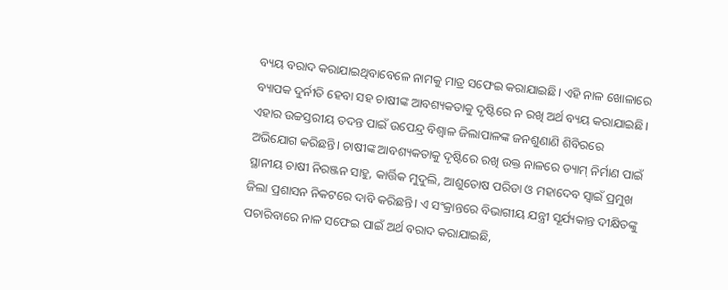ବ୍ୟୟ ବରାଦ କରାଯାଇଥିବାବେଳେ ନାମକୁ ମାତ୍ର ସଫେଇ କରାଯାଇଛି। ଏହି ନାଳ ଖୋଳାରେ ବ୍ୟାପକ ଦୁର୍ନୀତି ହେବା ସହ ଚାଷୀଙ୍କ ଆବଶ୍ୟକତାକୁ ଦୃଷ୍ଟିରେ ନ ରଖି ଅର୍ଥ ବ୍ୟୟ କରାଯାଇଛି। ଏହାର ଉଚ୍ଚସ୍ତରୀୟ ତଦନ୍ତ ପାଇଁ ଉପେନ୍ଦ୍ର ବିଶ୍ୱାଳ ଜିଲାପାଳଙ୍କ ଜନଶୁଣାଣି ଶିବିରରେ ଅଭିଯୋଗ କରିଛନ୍ତି। ଚାଷୀଙ୍କ ଆବଶ୍ୟକତାକୁ ଦୃଷ୍ଟିରେ ରଖି ଉକ୍ତ ନାଳରେ ଡ୍ୟାମ୍‌ ନିର୍ମାଣ ପାଇଁ ସ୍ଥାନୀୟ ଚାଷୀ ନିରଞ୍ଜନ ସାହୁ, କାର୍ତ୍ତିକ ମୁଦୁଲି, ଆଶୁତୋଷ ପରିଡା ଓ ମହାଦେବ ସ୍ବାଇଁ ପ୍ରମୁଖ ଜିଲା ପ୍ରଶାସନ ନିକଟରେ ଦାବି କରିଛନ୍ତି। ଏ ସଂକ୍ରାନ୍ତରେ ବିଭାଗୀୟ ଯନ୍ତ୍ରୀ ସୂର୍ଯ୍ୟକାନ୍ତ ଦୀକ୍ଷିତଙ୍କୁ ପଚାରିବାରେ ନାଳ ସଫେଇ ପାଇଁ ଅର୍ଥ ବରାଦ କରାଯାଇଛି,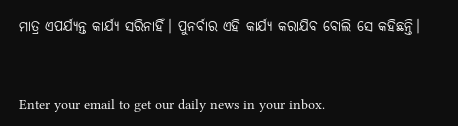ମାତ୍ର ଏପର୍ଯ୍ୟନ୍ତ କାର୍ଯ୍ୟ ସରିନାହିଁ। ପୁନର୍ବାର ଏହି କାର୍ଯ୍ୟ କରାଯିବ ବୋଲି ସେ କହିଛନ୍ତି।


Enter your email to get our daily news in your inbox.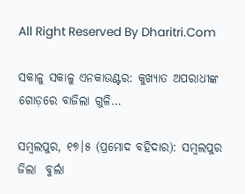All Right Reserved By Dharitri.Com

ସକାଳୁ ସକାଳୁ ଏନକାଉଣ୍ଟର: କୁଖ୍ୟାତ ଅପରାଧୀଙ୍କ ଗୋଡ଼ରେ ବାଜିଲା ଗୁଳି…

ସମ୍ବଲପୁର, ୧୭।୫ (ପ୍ରମୋଦ ବହିଦାର): ସମ୍ବଲପୁର ଜିଲା  ବୁର୍ଲା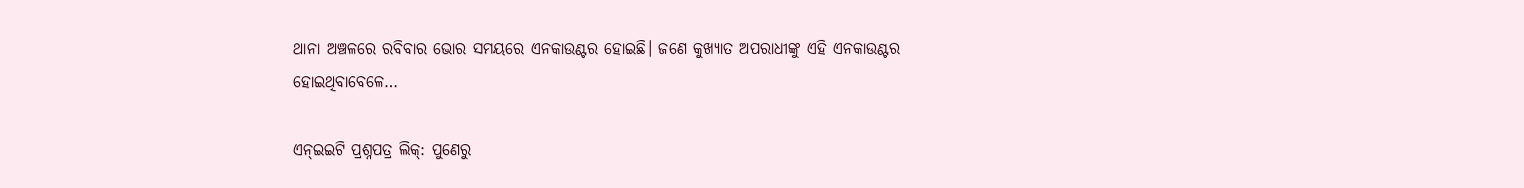ଥାନା ଅଞ୍ଚଳରେ ରବିବାର ଭୋର ସମୟରେ ଏନକାଉଣ୍ଟର ହୋଇଛି। ଜଣେ କୁଖ୍ୟାତ ଅପରାଧୀଙ୍କୁ ଏହି ଏନକାଉଣ୍ଟର ହୋଇଥିବାବେଳେ…

ଏନ୍‌ଇଇଟି ପ୍ରଶ୍ନପତ୍ର ଲିକ୍‌: ପୁଣେରୁ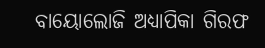ବାୟୋଲୋଜି ଅଧ୍ୟାପିକା ଗିରଫ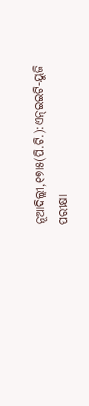ନୂଆଦିଲ୍ଲୀ,୧୭ା୫(ପି.ଟି.):ଏନ୍‌ଇଇଟି-ୟୁଜି ପରୀକ୍ଷା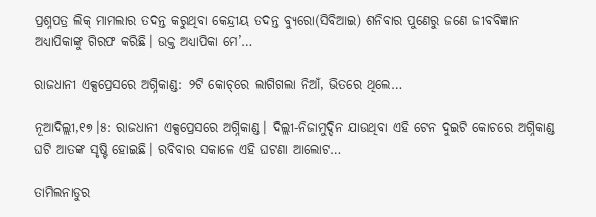ପ୍ରଶ୍ନପତ୍ର ଲିକ୍‌ ମାମଲାର ତଦନ୍ତ କରୁଥିବା କେନ୍ଦ୍ରୀୟ ତଦନ୍ତ ବ୍ୟୁରୋ(ସିବିଆଇ) ଶନିବାର ପୁଣେରୁ ଜଣେ ଜୀବବିଜ୍ଞାନ ଅଧ୍ୟାପିକାଙ୍କୁ ଗିରଫ କରିଛି। ଉକ୍ତ ଅଧ୍ୟାପିକା ମେ’…

ରାଜଧାନୀ ଏକ୍ସପ୍ରେସରେ ଅଗ୍ନିକାଣ୍ଡ: ୨ଟି କୋଚ୍‌ରେ ଲାଗିଗଲା ନିଆଁ, ଭିତରେ ଥିଲେ…

ନୂଆଦିଲ୍ଲୀ,୧୭।୫: ରାଜଧାନୀ ଏକ୍ସପ୍ରେସରେ ଅଗ୍ନିକାଣ୍ଡ। ଦିଲ୍ଲୀ-ନିଜାମୁଦ୍ଦିନ ଯାଉଥିବା ଏହି ଟେନ ଦୁଇଟି କୋଚରେ ଅଗ୍ନିକାଣ୍ଡ ଘଟି ଆତଙ୍କ ସୃଷ୍ଟି ହୋଇଛି। ରବିବାର ସକାଳେ ଏହି ଘଟଣା ଆଲୋଟ…

ତାମିଲନାଡୁର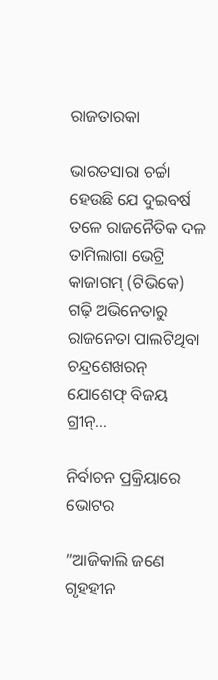ରାଜତାରକା

ଭାରତସାରା ଚର୍ଚ୍ଚା ହେଉଛି ଯେ ଦୁଇବର୍ଷ ତଳେ ରାଜନୈତିକ ଦଳ ତାମିଲାଗା ଭେଟ୍ରି କାଜାଗମ୍‌ (ଟିଭିକେ) ଗଢ଼ି ଅଭିନେତାରୁ ରାଜନେତା ପାଲଟିଥିବା ଚନ୍ଦ୍ରଶେଖରନ୍‌ ଯୋଶେଫ୍‌ ବିଜୟ ଗ୍ରୀନ୍‌…

ନିର୍ବାଚନ ପ୍ରକ୍ରିୟାରେ ଭୋଟର

”ଆଜିକାଲି ଜଣେ ଗୃହହୀନ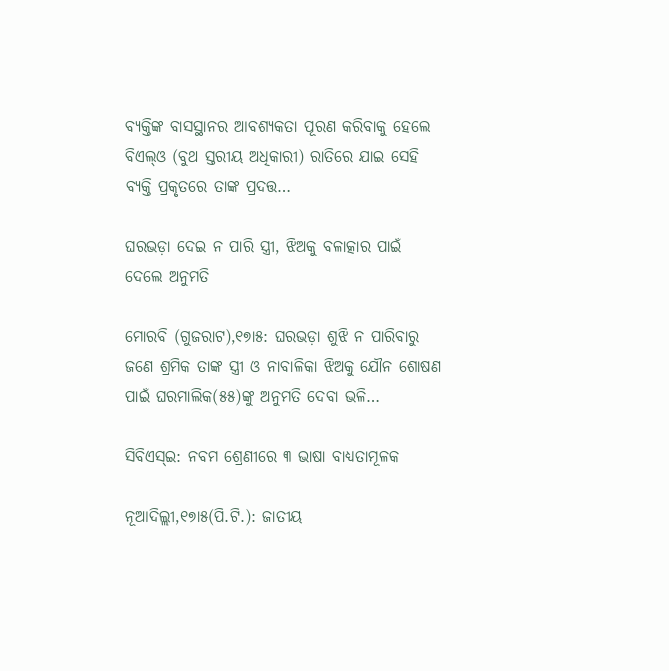ବ୍ୟକ୍ତିଙ୍କ ବାସସ୍ଥାନର ଆବଶ୍ୟକତା ପୂରଣ କରିବାକୁ ହେଲେ ବିଏଲ୍‌ଓ (ବୁଥ ସ୍ତରୀୟ ଅଧିକାରୀ) ରାତିରେ ଯାଇ ସେହି ବ୍ୟକ୍ତି ପ୍ରକୃତରେ ତାଙ୍କ ପ୍ରଦତ୍ତ…

ଘରଭଡ଼ା ଦେଇ ନ ପାରି ସ୍ତ୍ରୀ, ଝିଅକୁ ବଳାତ୍କାର ପାଇଁ ଦେଲେ ଅନୁମତି

ମୋରବି (ଗୁଜରାଟ),୧୭ା୫: ଘରଭଡ଼ା ଶୁଝି ନ ପାରିବାରୁ ଜଣେ ଶ୍ରମିକ ତାଙ୍କ ସ୍ତ୍ରୀ ଓ ନାବାଳିକା ଝିଅକୁ ଯୌନ ଶୋଷଣ ପାଇଁ ଘରମାଲିକ(୫୫)ଙ୍କୁ ଅନୁମତି ଦେବା ଭଳି…

ସିବିଏସ୍‌ଇ: ନବମ ଶ୍ରେଣୀରେ ୩ ଭାଷା ବାଧ୍ୟତାମୂଳକ

ନୂଆଦିଲ୍ଲୀ,୧୭ା୫(ପି.ଟି.): ଜାତୀୟ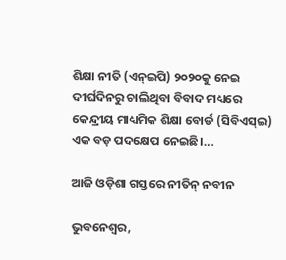ଶିକ୍ଷା ନୀତି (ଏନ୍‌ଇପି) ୨୦୨୦କୁ ନେଇ ଦୀର୍ଘଦିନରୁ ଚାଲିଥିବା ବିବାଦ ମଧ୍ୟରେ କେନ୍ଦ୍ରୀୟ ମାଧ୍ୟମିକ ଶିକ୍ଷା ବୋର୍ଡ (ସିବିଏସ୍‌ଇ) ଏକ ବଡ଼ ପଦକ୍ଷେପ ନେଇଛି।…

ଆଜି ଓଡ଼ିଶା ଗସ୍ତରେ ନୀତିନ୍‌ ନବୀନ

ଭୁବନେଶ୍ୱର,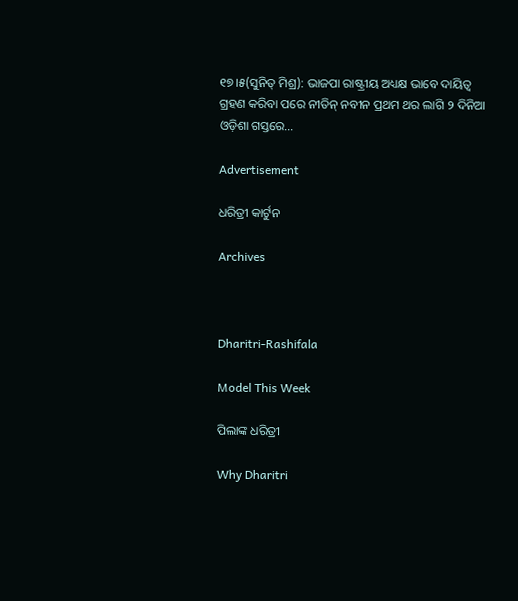୧୭।୫(ସୁନିତ୍‌ ମିଶ୍ର): ଭାଜପା ରାଷ୍ଟ୍ରୀୟ ଅଧ୍ୟକ୍ଷ ଭାବେ ଦାୟିତ୍ୱ ଗ୍ରହଣ କରିବା ପରେ ନୀତିନ୍‌ ନବୀନ ପ୍ରଥମ ଥର ଲାଗି ୨ ଦିନିଆ ଓଡ଼ିଶା ଗସ୍ତରେ…

Advertisement

ଧରିତ୍ରୀ କାର୍ଟୁନ

Archives



Dharitri-Rashifala

Model This Week

ପିଲାଙ୍କ ଧରିତ୍ରୀ

Why Dharitri